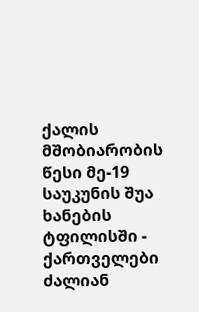ქალის მშობიარობის წესი მე-19 საუკუნის შუა ხანების ტფილისში - ქართველები ძალიან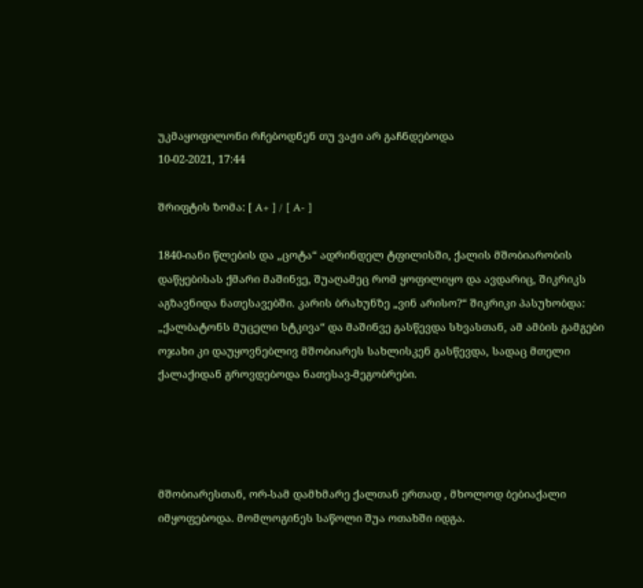უკმაყოფილონი რჩებოდნენ თუ ვაჟი არ გაჩნდებოდა
10-02-2021, 17:44

შრიფტის ზომა: [ A+ ] / [ A- ]

1840-იანი წლების და „ცოტა“ ადრინდელ ტფილისში, ქალის მშობიარობის დაწყებისას ქმარი მაშინვე, შუაღამეც რომ ყოფილიყო და ავდარიც, შიკრიკს აგზავნიდა ნათესავებში. კარის ბრახუნზე „ვინ არისო?“ შიკრიკი პასუხობდა: „ქალბატონს მუცელი სტკივა“ და მაშინვე გასწევდა სხვასთან, ამ ამბის გამგები ოჯახი კი დაუყოვნებლივ მშობიარეს სახლისკენ გასწევდა, სადაც მთელი ქალაქიდან გროვდებოდა ნათესავ-მეგობრები.




მშობიარესთან, ორ-სამ დამხმარე ქალთან ერთად , მხოლოდ ბებიაქალი იმყოფებოდა. მომლოგინეს საწოლი შუა ოთახში იდგა.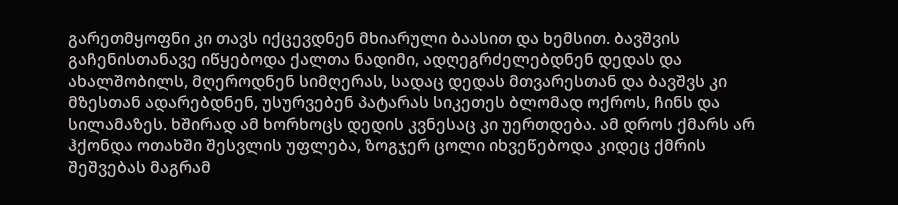გარეთმყოფნი კი თავს იქცევდნენ მხიარული ბაასით და ხემსით. ბავშვის გაჩენისთანავე იწყებოდა ქალთა ნადიმი, ადღეგრძელებდნენ დედას და ახალშობილს, მღეროდნენ სიმღერას, სადაც დედას მთვარესთან და ბავშვს კი მზესთან ადარებდნენ, უსურვებენ პატარას სიკეთეს ბლომად ოქროს, ჩინს და სილამაზეს. ხშირად ამ ხორხოცს დედის კვნესაც კი უერთდება. ამ დროს ქმარს არ ჰქონდა ოთახში შესვლის უფლება, ზოგჯერ ცოლი იხვეწებოდა კიდეც ქმრის შეშვებას მაგრამ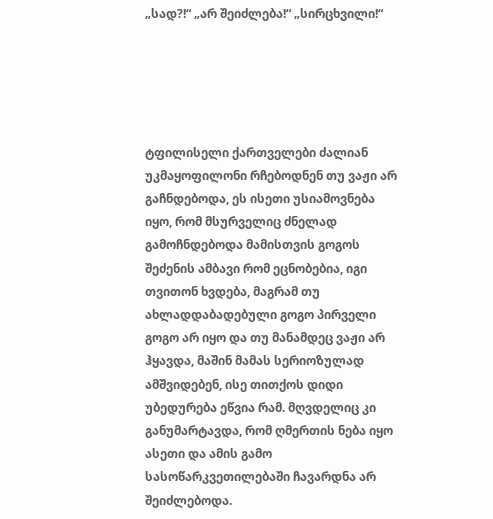„სად?!“ „არ შეიძლება!“ „სირცხვილი!“





ტფილისელი ქართველები ძალიან უკმაყოფილონი რჩებოდნენ თუ ვაჟი არ გაჩნდებოდა, ეს ისეთი უსიამოვნება იყო, რომ მსურველიც ძნელად გამოჩნდებოდა მამისთვის გოგოს შეძენის ამბავი რომ ეცნობებია, იგი თვითონ ხვდება, მაგრამ თუ ახლადდაბადებული გოგო პირველი გოგო არ იყო და თუ მანამდეც ვაჟი არ ჰყავდა, მაშინ მამას სერიოზულად ამშვიდებენ, ისე თითქოს დიდი უბედურება ეწვია რამ. მღვდელიც კი განუმარტავდა, რომ ღმერთის ნება იყო ასეთი და ამის გამო სასოწარკვეთილებაში ჩავარდნა არ შეიძლებოდა.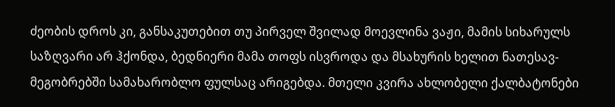ძეობის დროს კი, განსაკუთებით თუ პირველ შვილად მოევლინა ვაჟი, მამის სიხარულს საზღვარი არ ჰქონდა, ბედნიერი მამა თოფს ისვროდა და მსახურის ხელით ნათესავ-მეგობრებში სამახარობლო ფულსაც არიგებდა. მთელი კვირა ახლობელი ქალბატონები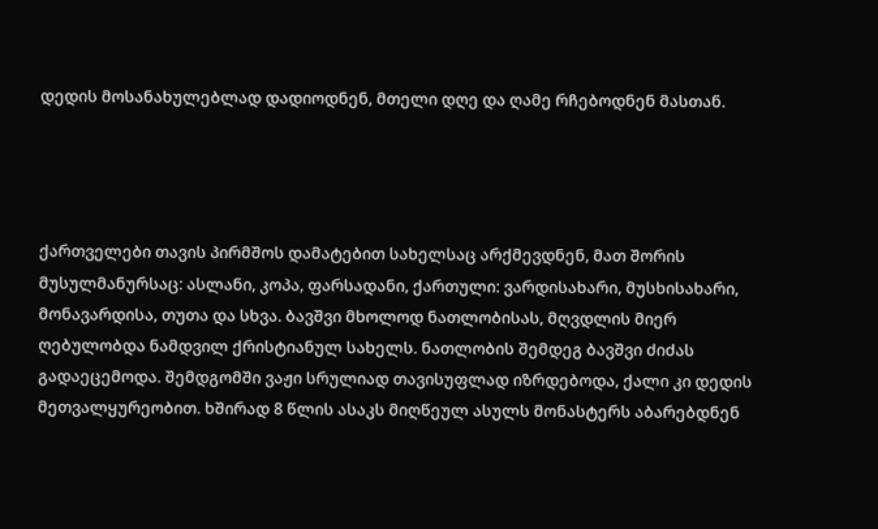დედის მოსანახულებლად დადიოდნენ, მთელი დღე და ღამე რჩებოდნენ მასთან.




ქართველები თავის პირმშოს დამატებით სახელსაც არქმევდნენ, მათ შორის მუსულმანურსაც: ასლანი, კოპა, ფარსადანი, ქართული: ვარდისახარი, მუსხისახარი, მონავარდისა, თუთა და სხვა. ბავშვი მხოლოდ ნათლობისას, მღვდლის მიერ ღებულობდა ნამდვილ ქრისტიანულ სახელს. ნათლობის შემდეგ ბავშვი ძიძას გადაეცემოდა. შემდგომში ვაჟი სრულიად თავისუფლად იზრდებოდა, ქალი კი დედის მეთვალყურეობით. ხშირად 8 წლის ასაკს მიღწეულ ასულს მონასტერს აბარებდნენ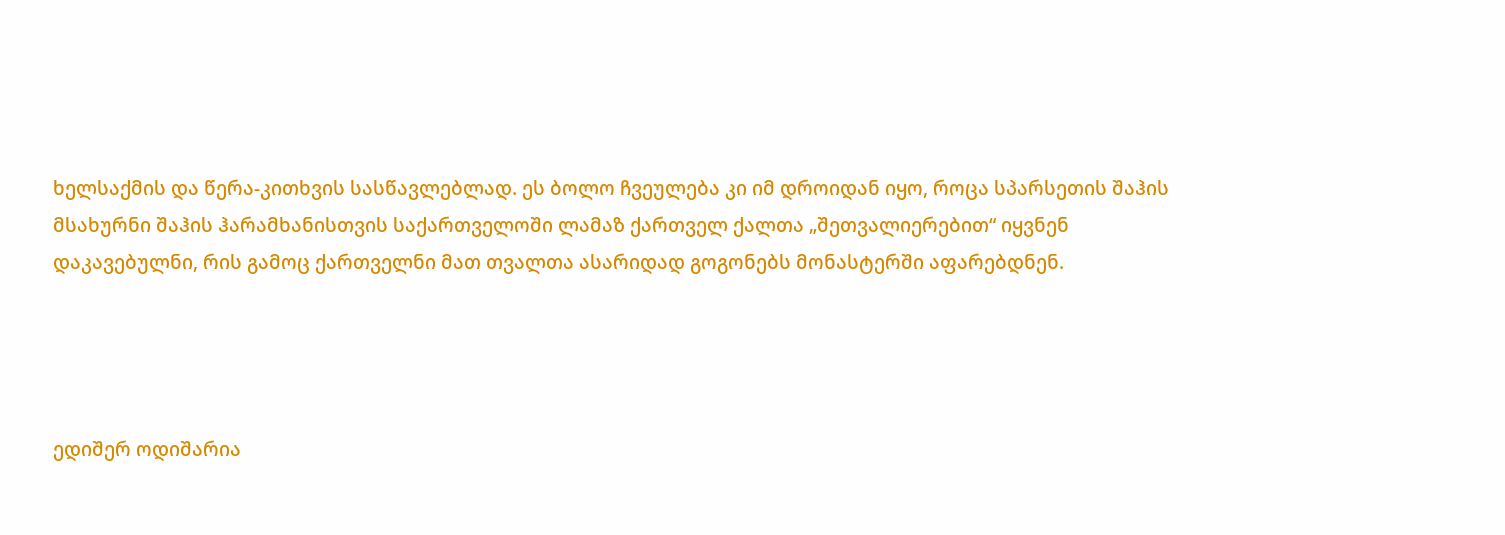ხელსაქმის და წერა-კითხვის სასწავლებლად. ეს ბოლო ჩვეულება კი იმ დროიდან იყო, როცა სპარსეთის შაჰის მსახურნი შაჰის ჰარამხანისთვის საქართველოში ლამაზ ქართველ ქალთა „შეთვალიერებით“ იყვნენ დაკავებულნი, რის გამოც ქართველნი მათ თვალთა ასარიდად გოგონებს მონასტერში აფარებდნენ.




ედიშერ ოდიშარია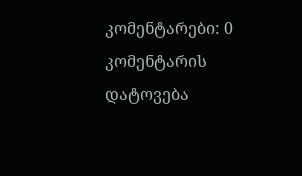კომენტარები: 0
კომენტარის დატოვება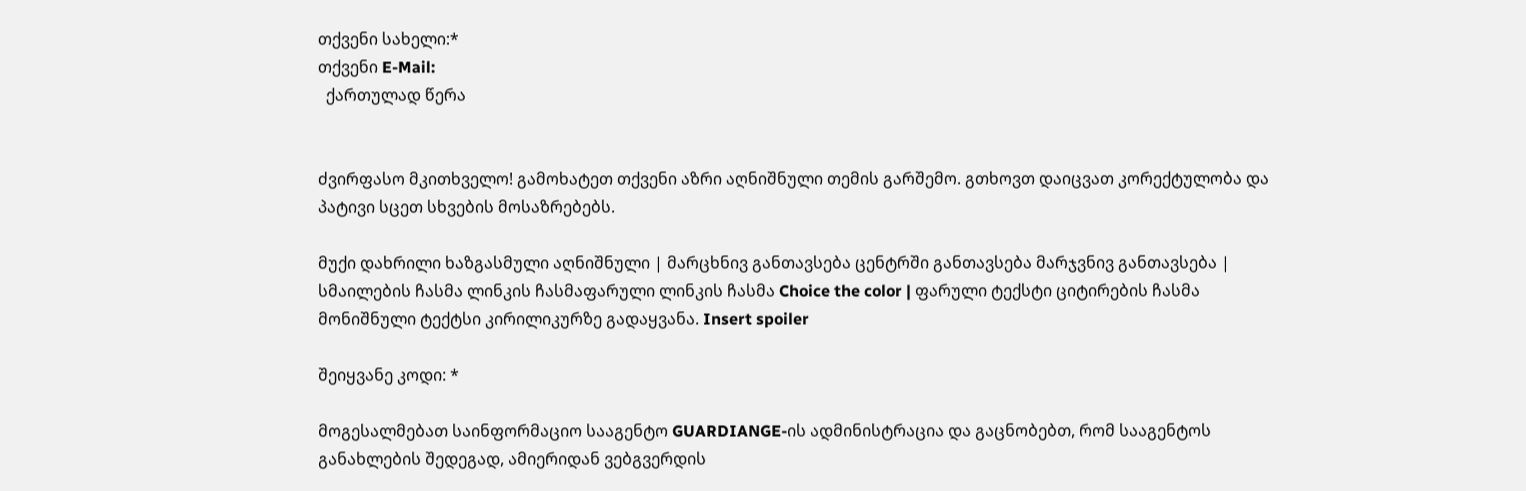თქვენი სახელი:*
თქვენი E-Mail:
  ქართულად წერა


ძვირფასო მკითხველო! გამოხატეთ თქვენი აზრი აღნიშნული თემის გარშემო. გთხოვთ დაიცვათ კორექტულობა და პატივი სცეთ სხვების მოსაზრებებს.

მუქი დახრილი ხაზგასმული აღნიშნული | მარცხნივ განთავსება ცენტრში განთავსება მარჯვნივ განთავსება | სმაილების ჩასმა ლინკის ჩასმაფარული ლინკის ჩასმა Choice the color | ფარული ტექსტი ციტირების ჩასმა მონიშნული ტექტსი კირილიკურზე გადაყვანა. Insert spoiler

შეიყვანე კოდი: *

მოგესალმებათ საინფორმაციო სააგენტო GUARDIANGE-ის ადმინისტრაცია და გაცნობებთ, რომ სააგენტოს განახლების შედეგად, ამიერიდან ვებგვერდის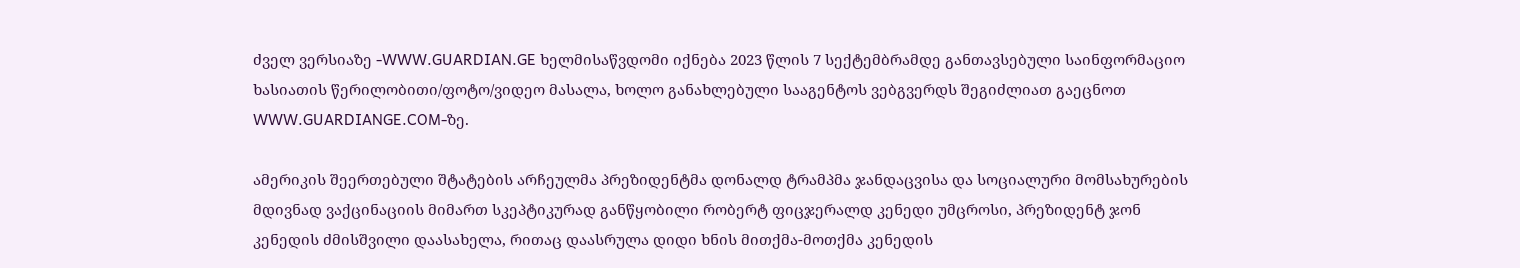ძველ ვერსიაზე -WWW.GUARDIAN.GE ხელმისაწვდომი იქნება 2023 წლის 7 სექტემბრამდე განთავსებული საინფორმაციო ხასიათის წერილობითი/ფოტო/ვიდეო მასალა, ხოლო განახლებული სააგენტოს ვებგვერდს შეგიძლიათ გაეცნოთ WWW.GUARDIANGE.COM-ზე.

ამერიკის შეერთებული შტატების არჩეულმა პრეზიდენტმა დონალდ ტრამპმა ჯანდაცვისა და სოციალური მომსახურების მდივნად ვაქცინაციის მიმართ სკეპტიკურად განწყობილი რობერტ ფიცჯერალდ კენედი უმცროსი, პრეზიდენტ ჯონ კენედის ძმისშვილი დაასახელა, რითაც დაასრულა დიდი ხნის მითქმა-მოთქმა კენედის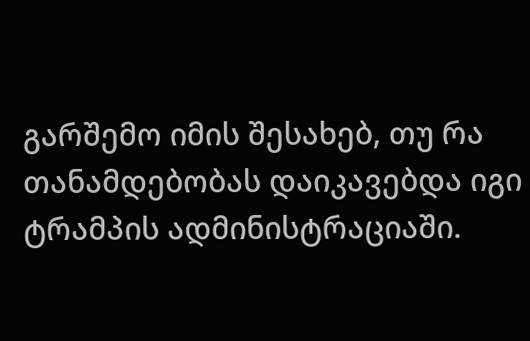გარშემო იმის შესახებ, თუ რა თანამდებობას დაიკავებდა იგი ტრამპის ადმინისტრაციაში.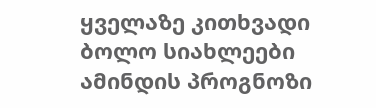ყველაზე კითხვადი
ბოლო სიახლეები
ამინდის პროგნოზი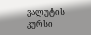ვალუტის კურსი